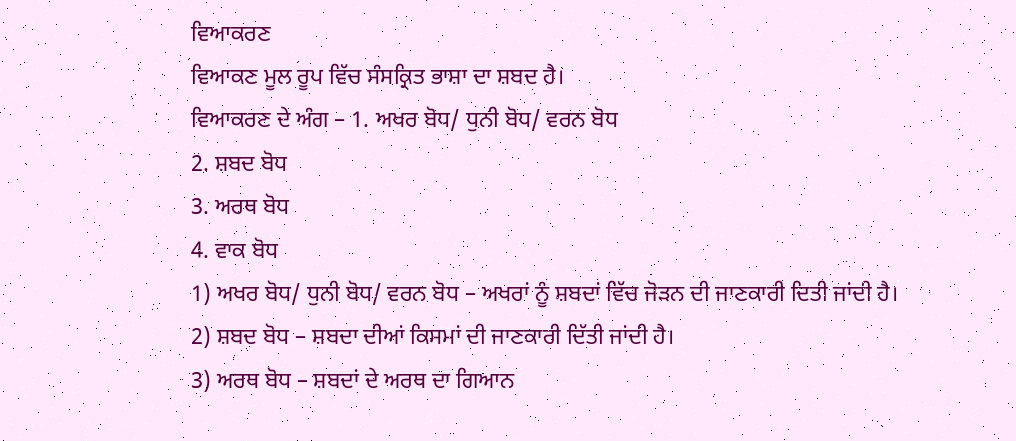ਵਿਆਕਰਣ
ਵਿਆਕਣ ਮੂਲ ਰੂਪ ਵਿੱਚ ਸੰਸਕ੍ਰਿਤ ਭਾਸ਼ਾ ਦਾ ਸ਼ਬਦ ਹੈ।
ਵਿਆਕਰਣ ਦੇ ਅੰਗ – 1. ਅਖਰ ਬੋਧ/ ਧੁਨੀ ਬੋਧ/ ਵਰਨ ਬੋਧ
2. ਸ਼ਬਦ ਬੋਧ
3. ਅਰਥ ਬੋਧ
4. ਵਾਕ ਬੋਧ
1) ਅਖਰ ਬੋਧ/ ਧੁਨੀ ਬੋਧ/ ਵਰਨ ਬੋਧ – ਅਖਰਾਂ ਨੂੰ ਸ਼ਬਦਾਂ ਵਿੱਚ ਜੋੜਨ ਦੀ ਜਾਣਕਾਰੀ ਦਿਤੀ ਜਾਂਦੀ ਹੈ।
2) ਸ਼ਬਦ ਬੋਧ – ਸ਼ਬਦਾ ਦੀਆਂ ਕਿਸਮਾਂ ਦੀ ਜਾਣਕਾਰੀ ਦਿੱਤੀ ਜਾਂਦੀ ਹੈ।
3) ਅਰਥ ਬੋਧ – ਸ਼ਬਦਾਂ ਦੇ ਅਰਥ ਦਾ ਗਿਆਨ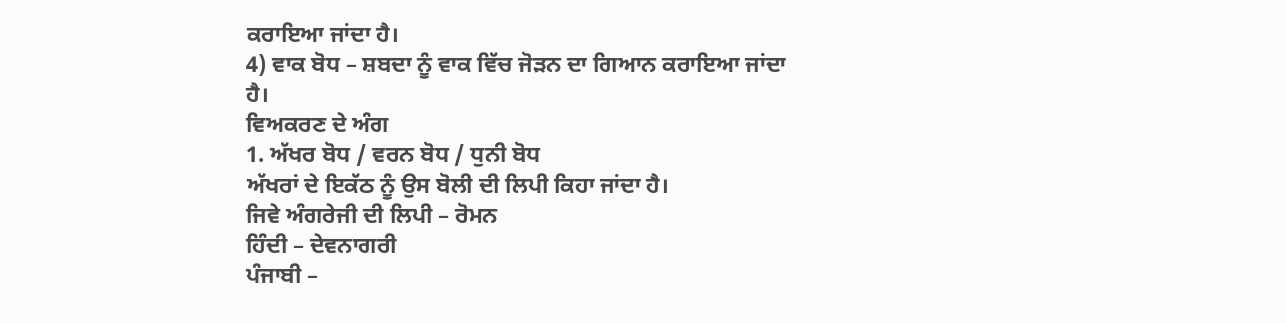ਕਰਾਇਆ ਜਾਂਦਾ ਹੈ।
4) ਵਾਕ ਬੋਧ – ਸ਼ਬਦਾ ਨੂੰ ਵਾਕ ਵਿੱਚ ਜੋੜਨ ਦਾ ਗਿਆਨ ਕਰਾਇਆ ਜਾਂਦਾ ਹੈ।
ਵਿਅਕਰਣ ਦੇ ਅੰਗ
1. ਅੱਖਰ ਬੋਧ / ਵਰਨ ਬੋਧ / ਧੁਨੀ ਬੋਧ
ਅੱਖਰਾਂ ਦੇ ਇਕੱਠ ਨੂੰ ਉਸ ਬੋਲੀ ਦੀ ਲਿਪੀ ਕਿਹਾ ਜਾਂਦਾ ਹੈ।
ਜਿਵੇ ਅੰਗਰੇਜੀ ਦੀ ਲਿਪੀ – ਰੋਮਨ
ਹਿੰਦੀ – ਦੇਵਨਾਗਰੀ
ਪੰਜਾਬੀ –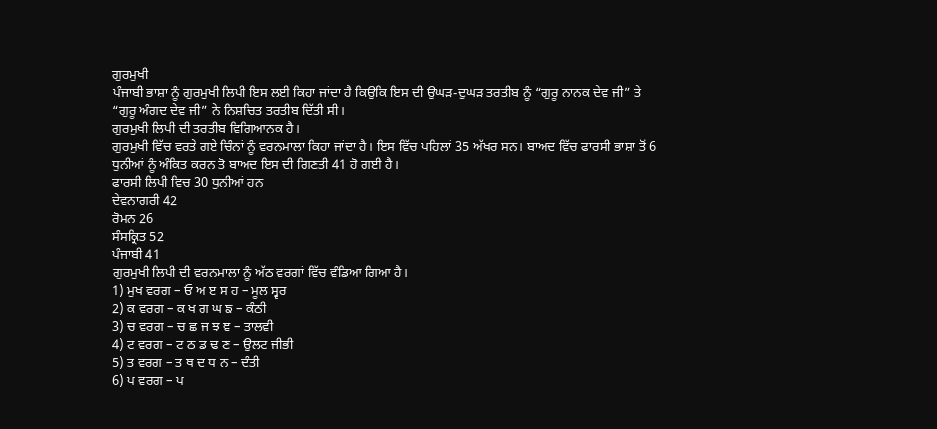ਗੁਰਮੁਖੀ
ਪੰਜਾਬੀ ਭਾਸ਼ਾ ਨੂੰ ਗੁਰਮੁਖੀ ਲਿਪੀ ਇਸ ਲਈ ਕਿਹਾ ਜਾਂਦਾ ਹੈ ਕਿਉਕਿ ਇਸ ਦੀ ਉਘੜ-ਦੁਘੜ ਤਰਤੀਬ ਨੂੰ “ਗੁਰੂ ਨਾਨਕ ਦੇਵ ਜੀ” ਤੇ “ਗੁਰੂ ਅੰਗਦ ਦੇਵ ਜੀ” ਨੇ ਨਿਸ਼ਚਿਤ ਤਰਤੀਬ ਦਿੱਤੀ ਸੀ।
ਗੁਰਮੁਖੀ ਲਿਪੀ ਦੀ ਤਰਤੀਬ ਵਿਗਿਆਨਕ ਹੈ।
ਗੁਰਮੁਖੀ ਵਿੱਚ ਵਰਤੇ ਗਏ ਚਿੰਨਾਂ ਨੂੰ ਵਰਨਮਾਲਾ ਕਿਹਾ ਜਾਂਦਾ ਹੈ। ਇਸ ਵਿੱਚ ਪਹਿਲਾਂ 35 ਅੱਖਰ ਸਨ। ਬਾਅਦ ਵਿੱਚ ਫਾਰਸੀ ਭਾਸ਼ਾ ਤੋਂ 6 ਧੁਨੀਆਂ ਨੂੰ ਅੰਕਿਤ ਕਰਨ ਤੋ ਬਾਅਦ ਇਸ ਦੀ ਗਿਣਤੀ 41 ਹੋ ਗਈ ਹੈ।
ਫਾਰਸੀ ਲਿਪੀ ਵਿਚ 30 ਧੁਨੀਆਂ ਹਨ
ਦੇਵਨਾਗਰੀ 42
ਰੋਮਨ 26
ਸੰਸਕ੍ਰਿਤ 52
ਪੰਜਾਬੀ 41
ਗੁਰਮੁਖੀ ਲਿਪੀ ਦੀ ਵਰਨਮਾਲਾ ਨੂੰ ਅੱਠ ਵਰਗਾਂ ਵਿੱਚ ਵੰਡਿਆ ਗਿਆ ਹੈ।
1) ਮੁਖ ਵਰਗ – ਓ ਅ ੲ ਸ ਹ – ਮੂਲ ਸ੍ਵਰ
2) ਕ ਵਰਗ – ਕ ਖ ਗ ਘ ਙ – ਕੰਠੀ
3) ਚ ਵਰਗ – ਚ ਛ ਜ ਝ ਞ – ਤਾਲਵੀ
4) ਟ ਵਰਗ – ਟ ਠ ਡ ਢ ਣ – ਉਲਟ ਜੀਭੀ
5) ਤ ਵਰਗ – ਤ ਥ ਦ ਧ ਨ – ਦੰਤੀ
6) ਪ ਵਰਗ – ਪ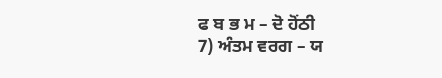ਫ ਬ ਭ ਮ – ਦੋ ਹੋਂਠੀ
7) ਅੰਤਮ ਵਰਗ – ਯ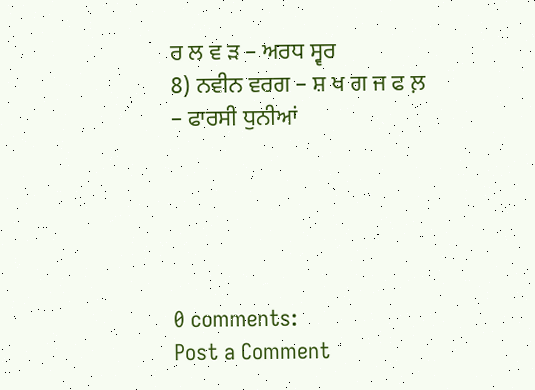ਰ ਲ ਵ ੜ – ਅਰਧ ਸ੍ਵਰ
8) ਨਵੀਨ ਵਰਗ – ਸ਼ ਖ ਗ ਜ ਫ ਲ਼ – ਫਾਰਸੀ ਧੁਨੀਆਂ





0 comments:
Post a Comment